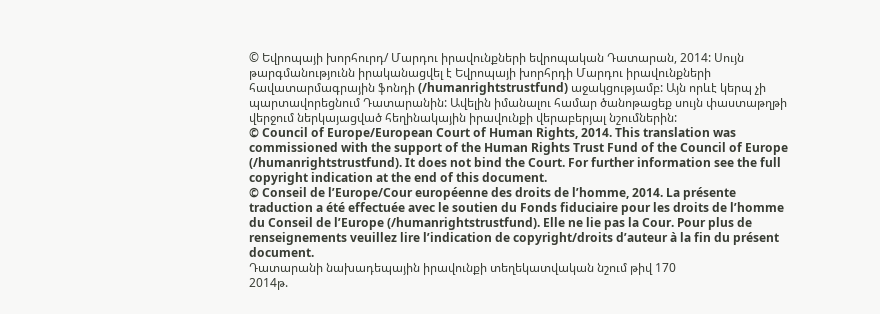© Եվրոպայի խորհուրդ/ Մարդու իրավունքների եվրոպական Դատարան, 2014: Սույն թարգմանությունն իրականացվել է Եվրոպայի խորհրդի Մարդու իրավունքների հավատարմագրային ֆոնդի (/humanrightstrustfund) աջակցությամբ: Այն որևէ կերպ չի պարտավորեցնում Դատարանին: Ավելին իմանալու համար ծանոթացեք սույն փաստաթղթի վերջում ներկայացված հեղինակային իրավունքի վերաբերյալ նշումներին:
© Council of Europe/European Court of Human Rights, 2014. This translation was commissioned with the support of the Human Rights Trust Fund of the Council of Europe (/humanrightstrustfund). It does not bind the Court. For further information see the full copyright indication at the end of this document.
© Conseil de l’Europe/Cour européenne des droits de l’homme, 2014. La présente traduction a été effectuée avec le soutien du Fonds fiduciaire pour les droits de l’homme du Conseil de l’Europe (/humanrightstrustfund). Elle ne lie pas la Cour. Pour plus de renseignements veuillez lire l’indication de copyright/droits d’auteur à la fin du présent document.
Դատարանի նախադեպային իրավունքի տեղեկատվական նշում թիվ 170
2014թ.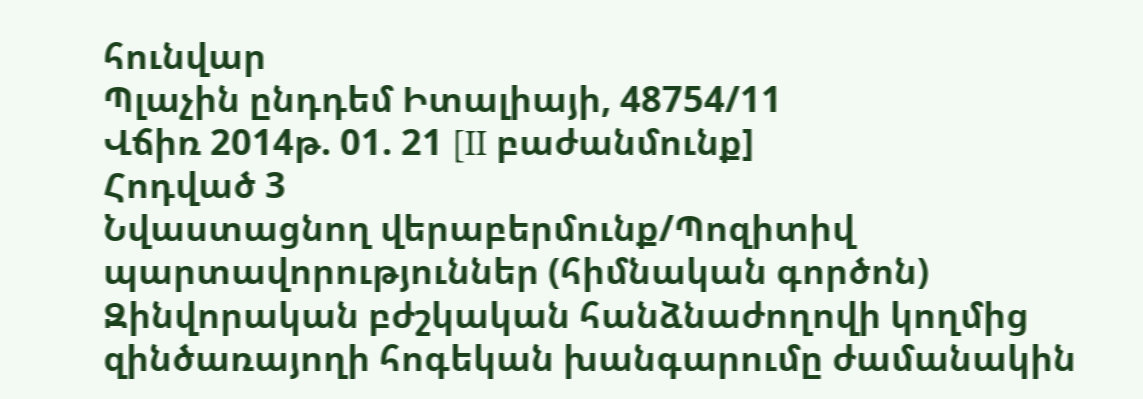հունվար
Պլաչին ընդդեմ Իտալիայի, 48754/11
Վճիռ 2014թ. 01. 21 [II բաժանմունք]
Հոդված 3
Նվաստացնող վերաբերմունք/Պոզիտիվ պարտավորություններ (հիմնական գործոն)
Զինվորական բժշկական հանձնաժողովի կողմից զինծառայողի հոգեկան խանգարումը ժամանակին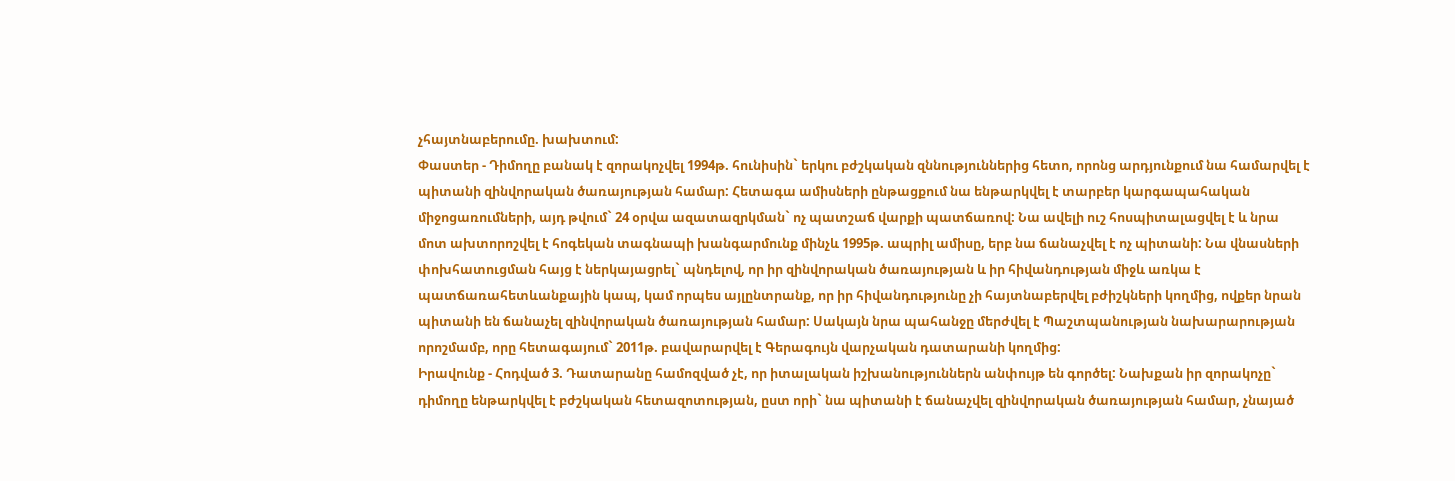չհայտնաբերումը. խախտում:
Փաստեր - Դիմողը բանակ է զորակոչվել 1994թ. հունիսին` երկու բժշկական զննություններից հետո, որոնց արդյունքում նա համարվել է պիտանի զինվորական ծառայության համար: Հետագա ամիսների ընթացքում նա ենթարկվել է տարբեր կարգապահական միջոցառումների, այդ թվում` 24 օրվա ազատազրկման` ոչ պատշաճ վարքի պատճառով: Նա ավելի ուշ հոսպիտալացվել է և նրա մոտ ախտորոշվել է հոգեկան տագնապի խանգարմունք մինչև 1995թ. ապրիլ ամիսը, երբ նա ճանաչվել է ոչ պիտանի: Նա վնասների փոխհատուցման հայց է ներկայացրել` պնդելով, որ իր զինվորական ծառայության և իր հիվանդության միջև առկա է պատճառահետևանքային կապ, կամ որպես այլընտրանք, որ իր հիվանդությունը չի հայտնաբերվել բժիշկների կողմից, ովքեր նրան պիտանի են ճանաչել զինվորական ծառայության համար: Սակայն նրա պահանջը մերժվել է Պաշտպանության նախարարության որոշմամբ, որը հետագայում` 2011թ. բավարարվել է Գերագույն վարչական դատարանի կողմից:
Իրավունք - Հոդված 3. Դատարանը համոզված չէ, որ իտալական իշխանություններն անփույթ են գործել: Նախքան իր զորակոչը` դիմողը ենթարկվել է բժշկական հետազոտության, ըստ որի` նա պիտանի է ճանաչվել զինվորական ծառայության համար, չնայած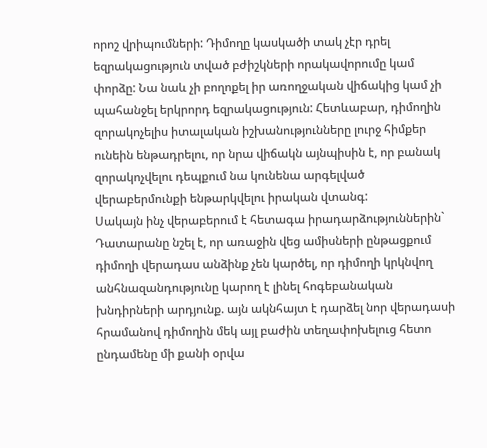որոշ վրիպումների: Դիմողը կասկածի տակ չէր դրել եզրակացություն տված բժիշկների որակավորումը կամ փորձը: Նա նաև չի բողոքել իր առողջական վիճակից կամ չի պահանջել երկրորդ եզրակացություն: Հետևաբար, դիմողին զորակոչելիս իտալական իշխանությունները լուրջ հիմքեր ունեին ենթադրելու, որ նրա վիճակն այնպիսին է, որ բանակ զորակոչվելու դեպքում նա կունենա արգելված վերաբերմունքի ենթարկվելու իրական վտանգ:
Սակայն ինչ վերաբերում է հետագա իրադարձություններին` Դատարանը նշել է, որ առաջին վեց ամիսների ընթացքում դիմողի վերադաս անձինք չեն կարծել, որ դիմողի կրկնվող անհնազանդությունը կարող է լինել հոգեբանական խնդիրների արդյունք. այն ակնհայտ է դարձել նոր վերադասի հրամանով դիմողին մեկ այլ բաժին տեղափոխելուց հետո ընդամենը մի քանի օրվա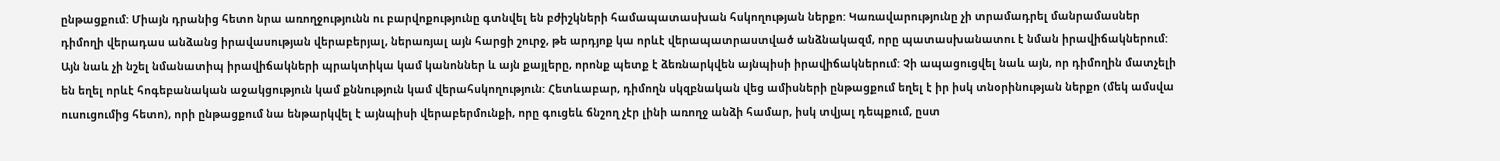ընթացքում: Միայն դրանից հետո նրա առողջությունն ու բարվոքությունը գտնվել են բժիշկների համապատասխան հսկողության ներքո: Կառավարությունը չի տրամադրել մանրամասներ դիմողի վերադաս անձանց իրավասության վերաբերյալ, ներառյալ այն հարցի շուրջ, թե արդյոք կա որևէ վերապատրաստված անձնակազմ, որը պատասխանատու է նման իրավիճակներում: Այն նաև չի նշել նմանատիպ իրավիճակների պրակտիկա կամ կանոններ և այն քայլերը, որոնք պետք է ձեռնարկվեն այնպիսի իրավիճակներում: Չի ապացուցվել նաև այն, որ դիմողին մատչելի են եղել որևէ հոգեբանական աջակցություն կամ քննություն կամ վերահսկողություն: Հետևաբար, դիմողն սկզբնական վեց ամիսների ընթացքում եղել է իր իսկ տնօրինության ներքո (մեկ ամսվա ուսուցումից հետո), որի ընթացքում նա ենթարկվել է այնպիսի վերաբերմունքի, որը գուցեև ճնշող չէր լինի առողջ անձի համար, իսկ տվյալ դեպքում, ըստ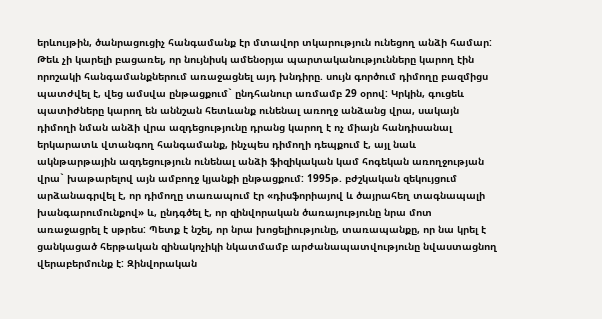երևույթին, ծանրացուցիչ հանգամանք էր մտավոր տկարություն ունեցող անձի համար: Թեև չի կարելի բացառել, որ նույնիսկ ամենօրյա պարտականությունները կարող էին որոշակի հանգամանքներում առաջացնել այդ խնդիրը. սույն գործում դիմողը բազմիցս պատժվել է, վեց ամսվա ընթացքում` ընդհանուր առմամբ 29 օրով: Կրկին, գուցեև պատիժները կարող են աննշան հետևանք ունենալ առողջ անձանց վրա, սակայն դիմողի նման անձի վրա ազդեցությունը դրանց կարող է ոչ միայն հանդիսանալ երկարատև վտանգող հանգամանք, ինչպես դիմողի դեպքում է, այլ նաև ակնթարթային ազդեցություն ունենալ անձի ֆիզիկական կամ հոգեկան առողջության վրա` խաթարելով այն ամբողջ կյանքի ընթացքում: 1995թ. բժշկական զեկույցում արձանագրվել է, որ դիմողը տառապում էր «դիսֆորիայով և ծայրահեղ տագնապալի խանգարումունքով» և, ընդգծել է, որ զինվորական ծառայությունը նրա մոտ առաջացրել է սթրես: Պետք է նշել, որ նրա խոցելիությունը, տառապանքը, որ նա կրել է ցանկացած հերթական զինակոչիկի նկատմամբ արժանապատվությունը նվաստացնող վերաբերմունք է: Զինվորական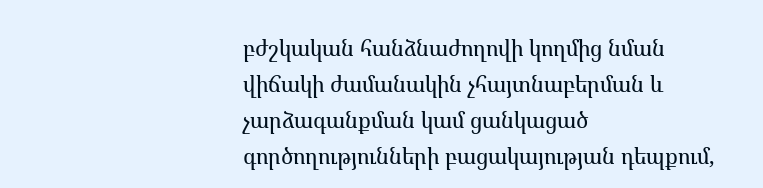բժշկական հանձնաժողովի կողմից նման վիճակի ժամանակին չհայտնաբերման և չարձագանքման կամ ցանկացած գործողությունների բացակայության դեպքում,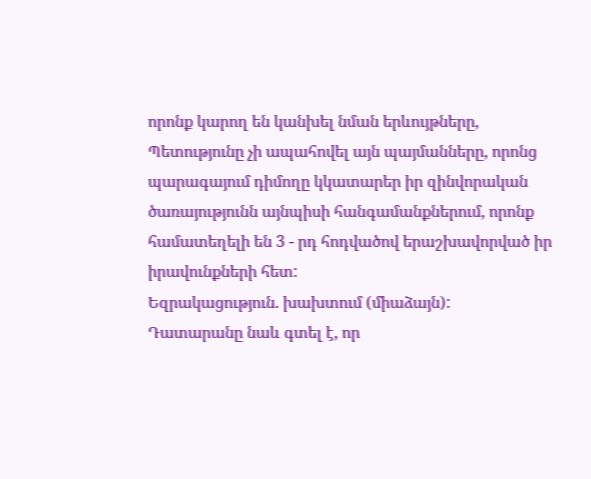որոնք կարող են կանխել նման երևույթները, Պետությունը չի ապահովել այն պայմանները, որոնց պարագայում դիմողը կկատարեր իր զինվորական ծառայությունն այնպիսի հանգամանքներում, որոնք համատեղելի են 3 - րդ հոդվածով երաշխավորված իր իրավունքների հետ:
Եզրակացություն. խախտում (միաձայն):
Դատարանը նաև գտել է, որ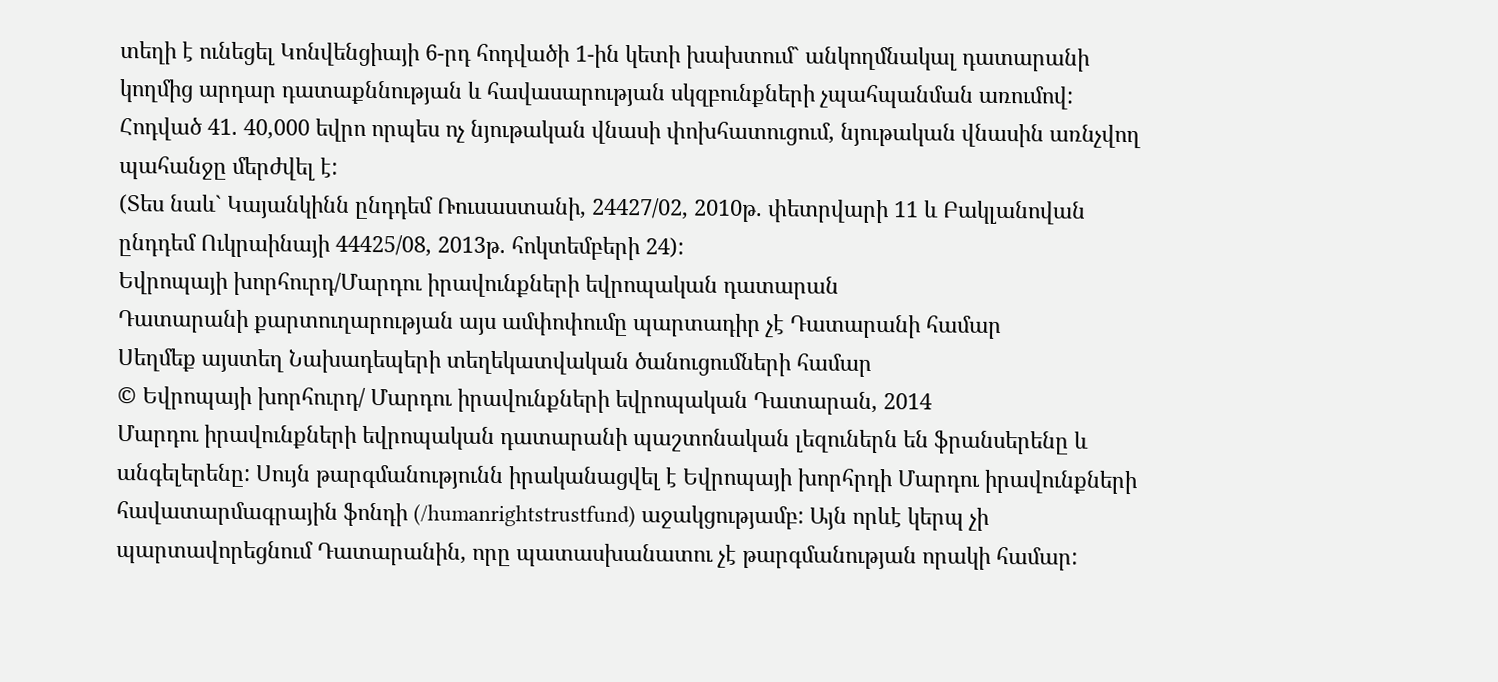տեղի է ունեցել Կոնվենցիայի 6-րդ հոդվածի 1-ին կետի խախտում` անկողմնակալ դատարանի կողմից արդար դատաքննության և հավասարության սկզբունքների չպահպանման առումով:
Հոդված 41. 40,000 եվրո որպես ոչ նյութական վնասի փոխհատուցում, նյութական վնասին առնչվող պահանջը մերժվել է:
(Տես նաև` Կայանկինն ընդդեմ Ռուսաստանի, 24427/02, 2010թ. փետրվարի 11 և Բակլանովան ընդդեմ Ուկրաինայի 44425/08, 2013թ. հոկտեմբերի 24):
Եվրոպայի խորհուրդ/Մարդու իրավունքների եվրոպական դատարան
Դատարանի քարտուղարության այս ամփոփումը պարտադիր չէ Դատարանի համար
Սեղմեք այստեղ Նախադեպերի տեղեկատվական ծանուցումների համար
© Եվրոպայի խորհուրդ/ Մարդու իրավունքների եվրոպական Դատարան, 2014
Մարդու իրավունքների եվրոպական դատարանի պաշտոնական լեզուներն են ֆրանսերենը և անգելերենը: Սույն թարգմանությունն իրականացվել է Եվրոպայի խորհրդի Մարդու իրավունքների հավատարմագրային ֆոնդի (/humanrightstrustfund) աջակցությամբ: Այն որևէ կերպ չի պարտավորեցնում Դատարանին, որը պատասխանատու չէ թարգմանության որակի համար: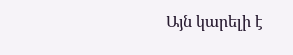Այն կարելի է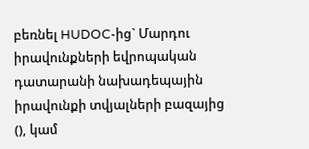բեռնել HUDOC-ից` Մարդու իրավունքների եվրոպական դատարանի նախադեպային իրավունքի տվյալների բազայից (), կամ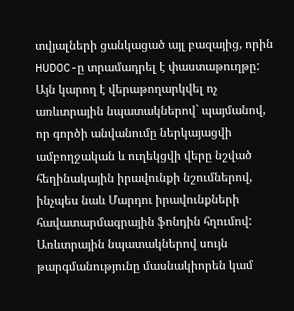տվյալների ցանկացած այլ բազայից, որին HUDOC-ը տրամադրել է փաստաթուղթը: Այն կարող է վերաթողարկվել ոչ առևտրային նպատակներով` պայմանով, որ գործի անվանումը ներկայացվի ամբողջական և ուղեկցվի վերը նշված հեղինակային իրավունքի նշումներով, ինչպես նաև Մարդու իրավունքների հավատարմագրային ֆոնդին հղումով: Առևտրային նպատակներով սույն թարգմանությունը մասնակիորեն կամ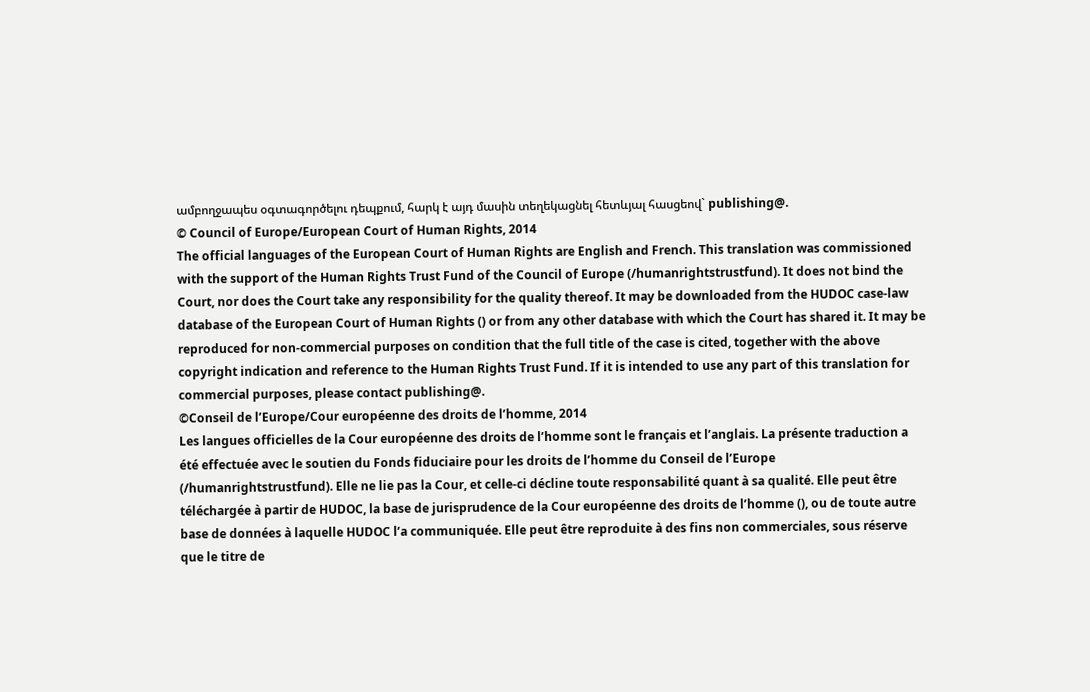ամբողջապես օգտագործելու դեպքում, հարկ է այդ մասին տեղեկացնել հետևյալ հասցեով` publishing@.
© Council of Europe/European Court of Human Rights, 2014
The official languages of the European Court of Human Rights are English and French. This translation was commissioned with the support of the Human Rights Trust Fund of the Council of Europe (/humanrightstrustfund). It does not bind the Court, nor does the Court take any responsibility for the quality thereof. It may be downloaded from the HUDOC case-law database of the European Court of Human Rights () or from any other database with which the Court has shared it. It may be reproduced for non-commercial purposes on condition that the full title of the case is cited, together with the above copyright indication and reference to the Human Rights Trust Fund. If it is intended to use any part of this translation for commercial purposes, please contact publishing@.
©Conseil de l’Europe/Cour européenne des droits de l’homme, 2014
Les langues officielles de la Cour européenne des droits de l’homme sont le français et l’anglais. La présente traduction a été effectuée avec le soutien du Fonds fiduciaire pour les droits de l’homme du Conseil de l’Europe (/humanrightstrustfund). Elle ne lie pas la Cour, et celle-ci décline toute responsabilité quant à sa qualité. Elle peut être téléchargée à partir de HUDOC, la base de jurisprudence de la Cour européenne des droits de l’homme (), ou de toute autre base de données à laquelle HUDOC l’a communiquée. Elle peut être reproduite à des fins non commerciales, sous réserve que le titre de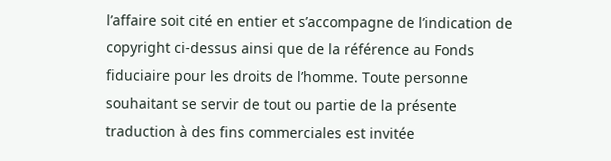l’affaire soit cité en entier et s’accompagne de l’indication de copyright ci-dessus ainsi que de la référence au Fonds fiduciaire pour les droits de l’homme. Toute personne souhaitant se servir de tout ou partie de la présente traduction à des fins commerciales est invitée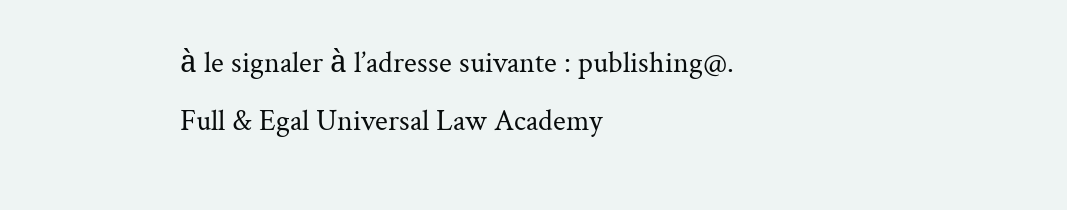à le signaler à l’adresse suivante : publishing@.
Full & Egal Universal Law Academy